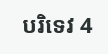បរិទេវ 4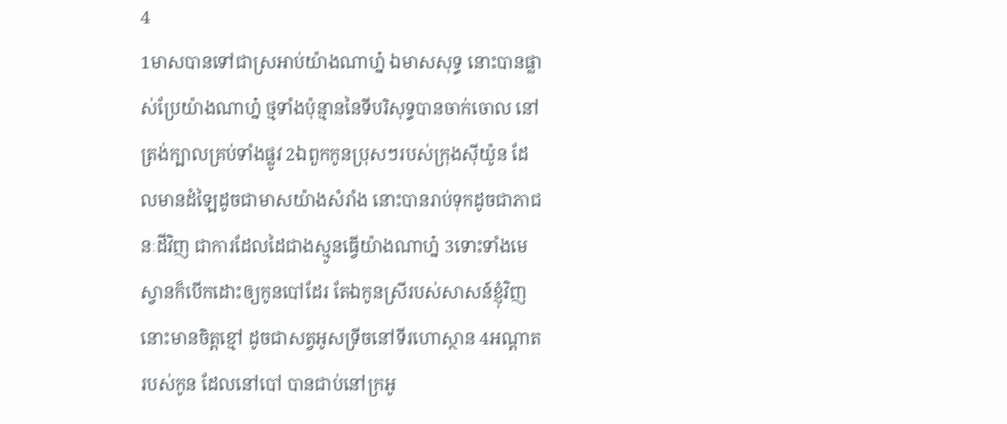4
1មាសបានទៅជាស្រអាប់យ៉ាងណាហ្ន៎ ឯមាសសុទ្ធ នោះបានផ្លាស់ប្រែយ៉ាងណាហ្ន៎ ថ្មទាំងប៉ុន្មាននៃទីបរិសុទ្ធបានចាក់ចោល នៅត្រង់ក្បាលគ្រប់ទាំងផ្លូវ 2ឯពួកកូនប្រុសៗរបស់ក្រុងស៊ីយ៉ូន ដែលមានដំឡៃដូចជាមាសយ៉ាងសំរាំង នោះបានរាប់ទុកដូចជាភាជនៈដីវិញ ជាការដែលដៃជាងស្មូនធ្វើយ៉ាងណាហ្ន៎ 3ទោះទាំងមេស្វានក៏បើកដោះឲ្យកូនបៅដែរ តែឯកូនស្រីរបស់សាសន៍ខ្ញុំវិញ នោះមានចិត្តខ្មៅ ដូចជាសត្វអូសទ្រីចនៅទីរហោ‌ស្ថាន 4អណ្តាតរបស់កូន ដែលនៅបៅ បានជាប់នៅក្រអូ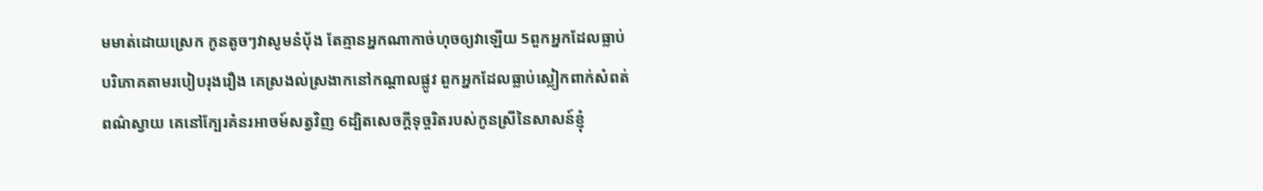ម‌មាត់ដោយស្រេក កូនតូចៗវាសូមនំបុ័ង តែគ្មានអ្នកណាកាច់ហុចឲ្យវាឡើយ 5ពួកអ្នកដែលធ្លាប់បរិភោគតាមរបៀបរុងរឿង គេស្រងល់‌ស្រងាកនៅកណ្តាលផ្លូវ ពួកអ្នកដែលធ្លាប់ស្លៀក‌ពាក់សំពត់ពណ៌ស្វាយ គេនៅក្បែរគំនរអាចម៍សត្វវិញ 6ដ្បិតសេចក្ដីទុច្ចរិតរបស់កូនស្រីនៃសាសន៍ខ្ញុំ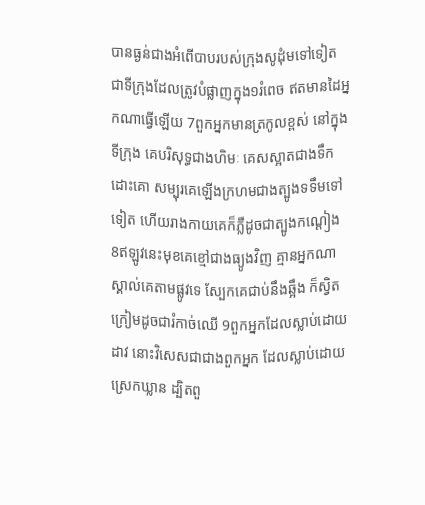បានធ្ងន់ជាងអំពើបាបរបស់ក្រុងសូដុំមទៅទៀត ជាទីក្រុងដែលត្រូវបំផ្លាញក្នុង១រំពេច ឥតមានដៃអ្នកណាធ្វើឡើយ 7ពួកអ្នកមានត្រកូលខ្ពស់ នៅក្នុងទីក្រុង គេបរិសុទ្ធជាងហិមៈ គេសស្អាតជាងទឹកដោះគោ សម្បុរគេឡើងក្រហមជាងត្បូងទទឹមទៅទៀត ហើយរាងកាយគេក៏ភ្លឺដូចជាត្បូង‌កណ្តៀង 8ឥឡូវនេះមុខគេខ្មៅជាងធ្យូងវិញ គ្មានអ្នកណាស្គាល់គេតាមផ្លូវទេ ស្បែកគេជាប់នឹងឆ្អឹង ក៏ស្វិតក្រៀមដូចជារំកាច់ឈើ 9ពួកអ្នកដែលស្លាប់ដោយដាវ នោះវិសេសជាជាងពួកអ្នក ដែលស្លាប់ដោយស្រេកឃ្លាន ដ្បិតពួ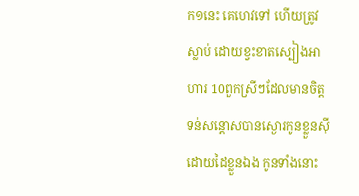ក១នេះ គេហេវទៅ ហើយត្រូវស្លាប់ ដោយខ្វះខាតស្បៀងអាហារ 10ពួកស្រីៗដែលមានចិត្តទន់សន្តោសបានស្ងោរកូនខ្លួនស៊ី ដោយដៃខ្លួនឯង កូនទាំងនោះ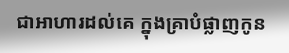ជាអាហារដល់គេ ក្នុងគ្រាបំផ្លាញកូន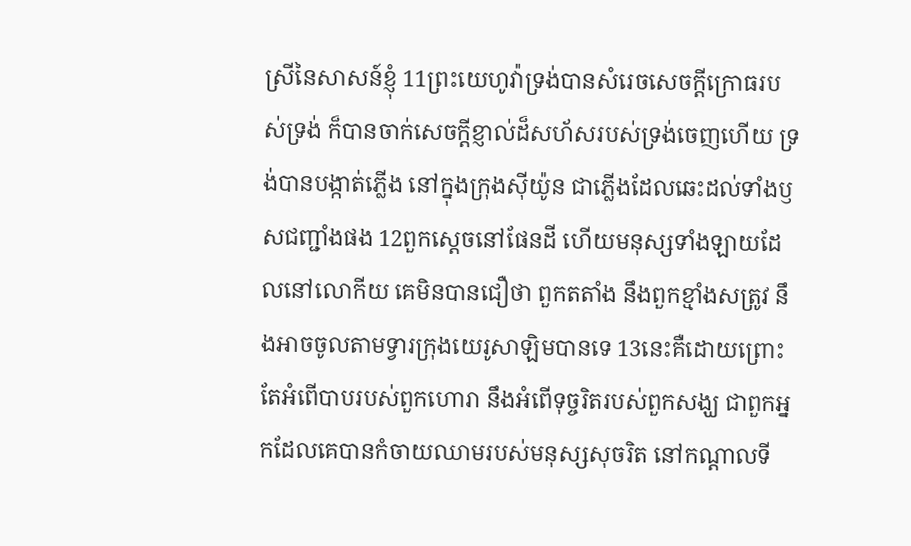ស្រីនៃសាសន៍ខ្ញុំ 11ព្រះ‌យេហូវ៉ាទ្រង់បានសំរេចសេចក្ដីក្រោធរបស់ទ្រង់ ក៏បានចាក់សេចក្ដីខ្ញាល់ដ៏សហ័សរបស់ទ្រង់ចេញហើយ ទ្រង់បានបង្កាត់ភ្លើង នៅក្នុងក្រុងស៊ីយ៉ូន ជាភ្លើងដែលឆេះដល់ទាំងឫសជញ្ជាំងផង 12ពួកស្តេចនៅផែនដី ហើយមនុស្សទាំង‌ឡាយដែលនៅលោកីយ គេមិនបានជឿថា ពួកតតាំង នឹងពួកខ្មាំងសត្រូវ នឹងអាចចូលតាមទ្វារក្រុងយេរូ‌សាឡិមបានទេ 13នេះគឺដោយព្រោះតែអំពើបាបរបស់ពួកហោរា នឹងអំពើទុច្ចរិតរបស់ពួកសង្ឃ ជាពួកអ្នកដែលគេបានកំចាយឈាមរបស់មនុស្សសុចរិត នៅកណ្តាលទី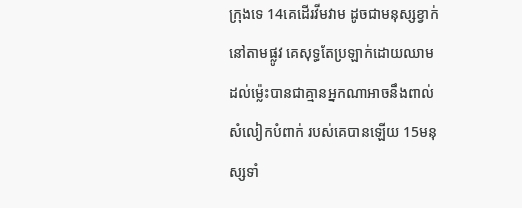ក្រុងទេ 14គេដើរវីម‌វាម ដូចជាមនុស្សខ្វាក់នៅតាមផ្លូវ គេសុទ្ធតែប្រឡាក់ដោយឈាម ដល់ម៉្លេះបានជាគ្មានអ្នកណាអាចនឹងពាល់សំលៀក‌បំពាក់ របស់គេបានឡើយ 15មនុស្សទាំ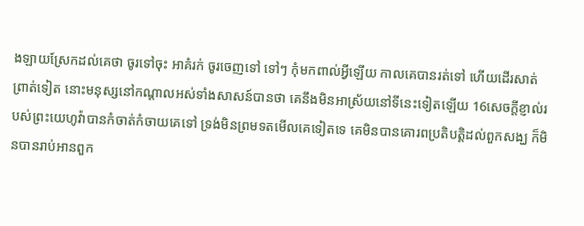ង‌ឡាយស្រែកដល់គេថា ចូរទៅចុះ អាគំរក់ ចូរចេញទៅ ទៅៗ កុំមកពាល់អ្វីឡើយ កាលគេបានរត់ទៅ ហើយដើរសាត់ព្រាត់ទៀត នោះមនុស្សនៅកណ្តាលអស់ទាំងសាសន៍បានថា គេនឹងមិនអាស្រ័យនៅទីនេះទៀតឡើយ 16សេចក្ដីខ្ញាល់របស់ព្រះ‌យេហូវ៉ាបានកំចាត់‌កំចាយគេទៅ ទ្រង់មិនព្រមទតមើលគេទៀតទេ គេមិនបានគោរពប្រតិ‌បត្តិដល់ពួកសង្ឃ ក៏មិនបានរាប់អានពួក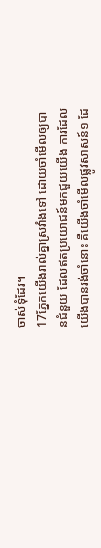ចាស់‌ទុំដែរ។
17ភ្នែកយើងរាល់គ្នាស្រវាំងទៅ ដោយចាំមើលឲ្យបានជំនួយ ដែលឥតប្រយោជន៍មកជួយយើង ការដែលយើងបានរង់‌ចាំនោះ គឺយើងចាំមើលផ្លូវសាសន៍១ ដែ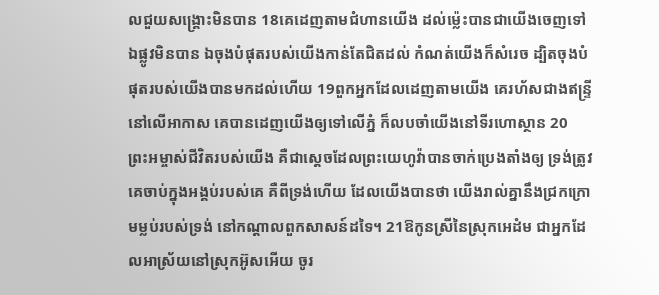លជួយសង្គ្រោះមិនបាន 18គេដេញតាមជំហានយើង ដល់ម៉្លេះបានជាយើងចេញទៅឯផ្លូវមិនបាន ឯចុងបំផុតរបស់យើងកាន់តែជិតដល់ កំណត់យើងក៏សំរេច ដ្បិតចុងបំផុតរបស់យើងបានមកដល់ហើយ 19ពួកអ្នកដែលដេញតាមយើង គេរហ័សជាងឥន្ទ្រីនៅលើអាកាស គេបានដេញយើងឲ្យទៅលើភ្នំ ក៏លបចាំយើងនៅទីរហោ‌ស្ថាន 20ព្រះ‌អម្ចាស់ជីវិតរបស់យើង គឺជាស្តេចដែលព្រះ‌យេហូវ៉ាបានចាក់ប្រេងតាំងឲ្យ ទ្រង់ត្រូវគេចាប់ក្នុងអង្គប់របស់គេ គឺពីទ្រង់ហើយ ដែលយើងបានថា យើងរាល់គ្នានឹងជ្រកក្រោមម្លប់របស់ទ្រង់ នៅកណ្តាលពួកសាសន៍ដទៃ។ 21ឱកូនស្រីនៃស្រុកអេដំម ជាអ្នកដែលអាស្រ័យនៅស្រុកអ៊ូសអើយ ចូរ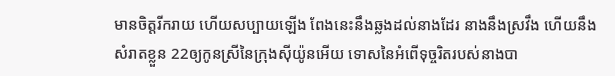មានចិត្តរីក‌រាយ ហើយសប្បាយឡើង ពែងនេះនឹងឆ្លងដល់នាងដែរ នាងនឹងស្រវឹង ហើយនឹងសំរាតខ្លួន 22ឲ្យកូនស្រីនៃក្រុងស៊ីយ៉ូនអើយ ទោសនៃអំពើទុច្ចរិតរបស់នាងបា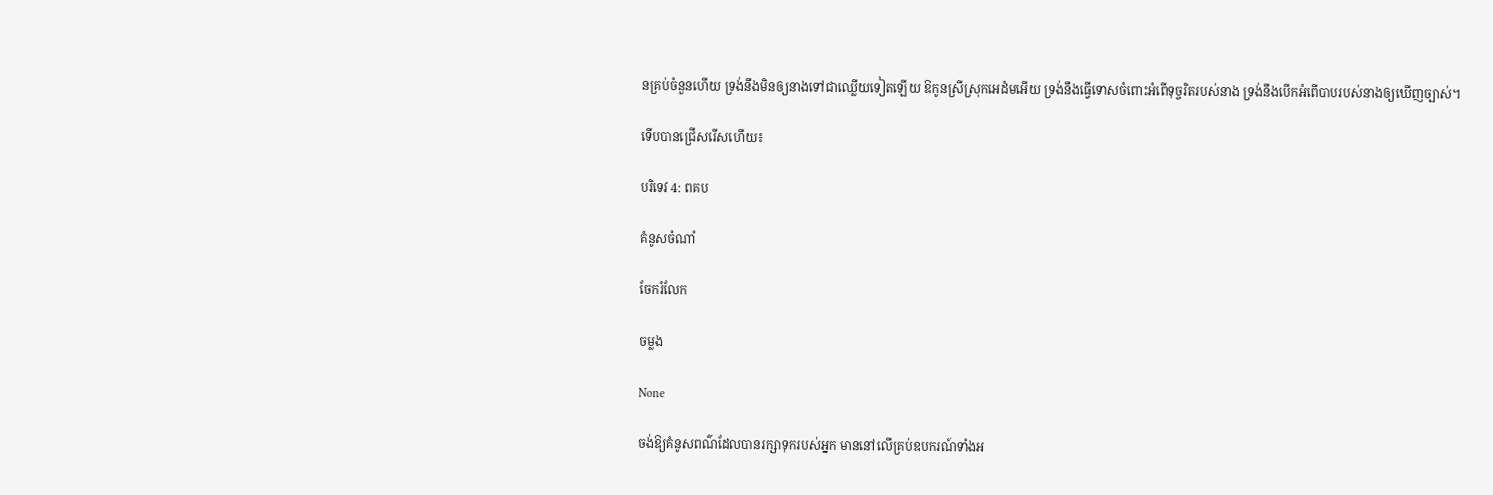នគ្រប់ចំនួនហើយ ទ្រង់នឹងមិនឲ្យនាងទៅជាឈ្លើយទៀតឡើយ ឱកូនស្រីស្រុកអេដំមអើយ ទ្រង់នឹងធ្វើទោសចំពោះអំពើទុច្ចរិតរបស់នាង ទ្រង់នឹងបើកអំពើបាបរបស់នាងឲ្យឃើញច្បាស់។

ទើបបានជ្រើសរើសហើយ៖

បរិទេវ 4: ពគប

គំនូសចំណាំ

ចែករំលែក

ចម្លង

None

ចង់ឱ្យគំនូសពណ៌ដែលបានរក្សាទុករបស់អ្នក មាននៅលើគ្រប់ឧបករណ៍ទាំងអ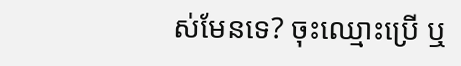ស់មែនទេ? ចុះឈ្មោះប្រើ ឬ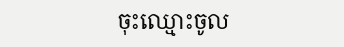ចុះឈ្មោះចូល